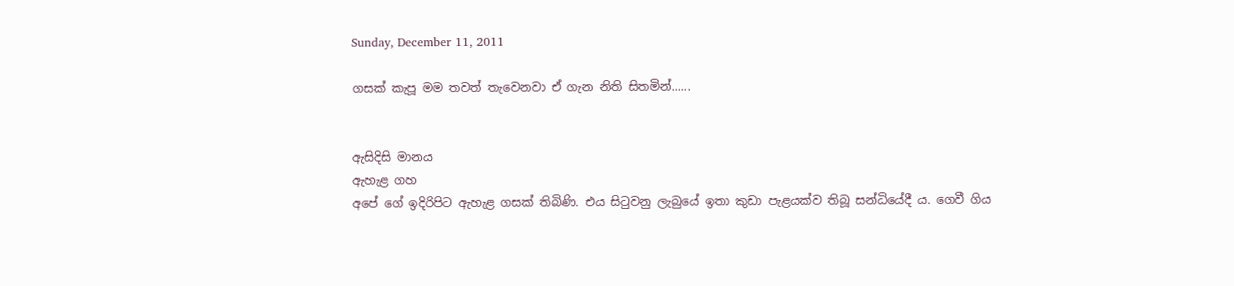Sunday, December 11, 2011

ගසක් කැපූ මම තවත් තැවෙනවා ඒ ගැන නිති සිතමින්......


ඇසිදිසි මානය
ඇහැළ ගහ
අපේ ගේ ඉදිරිපිට ඇහැළ ගසක්‌ තිබිණි. එය සිටුවනු ලැබුයේ ඉතා කුඩා පැළයක්‌ව තිබූ සන්ධියේදී ය. ගෙවී ගිය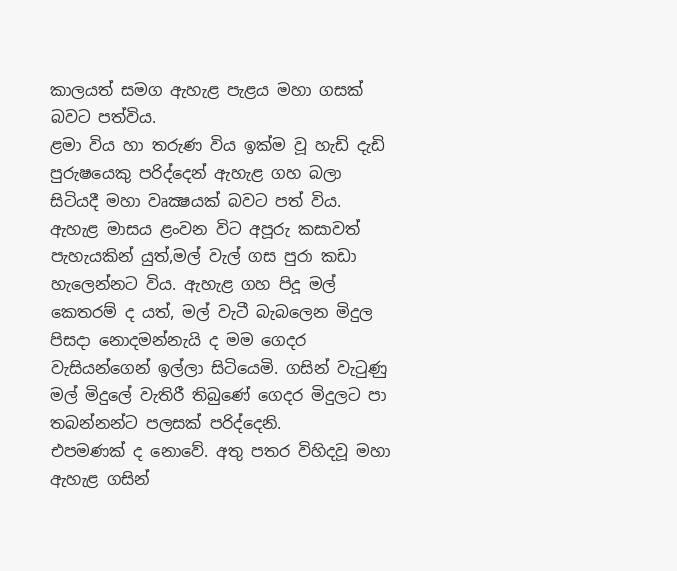කාලයත් සමග ඇහැළ පැළය මහා ගසක්‌ බවට පත්විය.
ළමා විය හා තරුණ විය ඉක්‌ම වූ හැඩි දැඩි පුරුෂයෙකු පරිද්දෙන් ඇහැළ ගහ බලා සිටියදී මහා වෘක්‍ෂයක්‌ බවට පත් විය.
ඇහැළ මාසය ළංවන විට අපූරු කසාවත් පැහැයකින් යුත්,මල් වැල් ගස පුරා කඩා හැලෙන්නට විය. ඇහැළ ගහ පිදූ මල් කෙතරම් ද යත්, මල් වැටී බැබලෙන මිදුල පිසදා නොදමන්නැයි ද මම ගෙදර වැසියන්ගෙන් ඉල්ලා සිටියෙමි. ගසින් වැටුණු මල් මිදුලේ වැතිරී තිබුණේ ගෙදර මිදුලට පා තබන්නන්ට පලසක්‌ පරිද්දෙනි.
එපමණක්‌ ද නොවේ. අතු පතර විහිදවූ මහා ඇහැළ ගසින්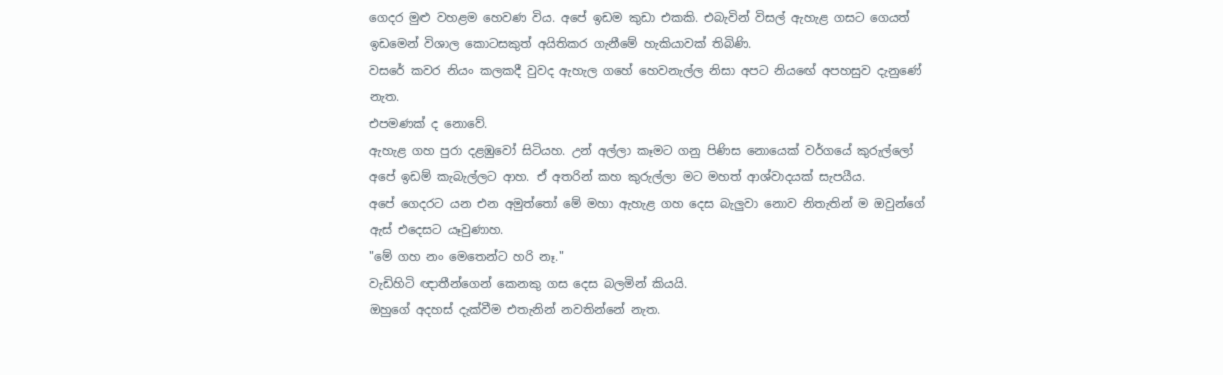ගෙදර මුළු වහළම හෙවණ විය. අපේ ඉඩම කුඩා එකකි. එබැවින් විසල් ඇහැළ ගසට ගෙයත් ඉඩමෙන් විශාල කොටසකුත් අයිතිකර ගැනීමේ හැකියාවක්‌ තිබිණි.
වසරේ කවර නියං කලකදී වුවද ඇහැල ගහේ හෙවනැල්ල නිසා අපට නියඟේ අපහසුව දැනුණේ නැත.
එපමණක්‌ ද නොවේ.
ඇහැළ ගහ පුරා දළඹුවෝ සිටියහ. උන් අල්ලා කෑමට ගනු පිණිස නොයෙක්‌ වර්ගයේ කුරුල්ලෝ අපේ ඉඩම් කැබැල්ලට ආහ. ඒ අතරින් කහ කුරුල්ලා මට මහත් ආශ්වාදයක්‌ සැපයීය.
අපේ ගෙදරට යන එන අමුත්තෝ මේ මහා ඇහැළ ගහ දෙස බැලුවා නොව නිතැතින් ම ඔවුන්ගේ ඇස්‌ එදෙසට යෑවුණාහ.
"මේ ගහ නං මෙතෙන්ට හරි නෑ."
වැඩිහිටි ඥාතීන්ගෙන් කෙනකු ගස දෙස බලමින් කියයි.
ඔහුගේ අදහස්‌ දැක්‌වීම එතැනින් නවතින්නේ නැත.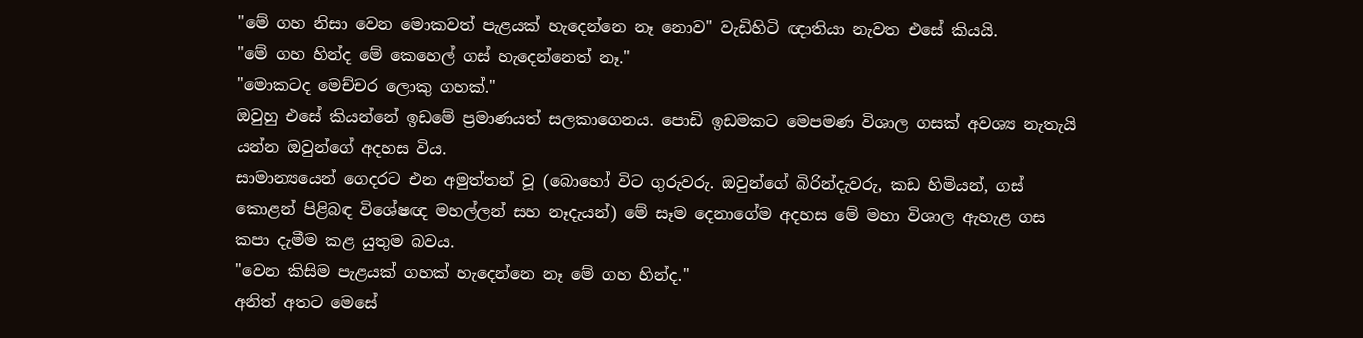"මේ ගහ නිසා වෙන මොකවත් පැළයක්‌ හැදෙන්නෙ නෑ නොව" වැඩිහිටි ඥාතියා නැවත එසේ කියයි.
"මේ ගහ හින්ද මේ කෙහෙල් ගස්‌ හැදෙන්නෙත් නෑ."
"මොකටද මෙච්චර ලොකු ගහක්‌."
ඔවුහු එසේ කියන්නේ ඉඩමේ ප්‍රමාණයත් සලකාගෙනය. පොඩි ඉඩමකට මෙපමණ විශාල ගසක්‌ අවශ්‍ය නැතැයි යන්න ඔවුන්ගේ අදහස විය.
සාමාන්‍යයෙන් ගෙදරට එන අමුත්තන් වූ (බොහෝ විට ගුරුවරු. ඔවුන්ගේ බිරින්දැවරු, කඩ හිමියන්, ගස්‌ කොළන් පිළිබඳ විශේෂඥ මහල්ලන් සහ නෑදැයන්) මේ සෑම දෙනාගේම අදහස මේ මහා විශාල ඇහැළ ගස කපා දැමීම කළ යුතුම බවය.
"වෙන කිසිම පැළයක්‌ ගහක්‌ හැදෙන්නෙ නෑ මේ ගහ හින්ද."
අනිත් අතට මෙසේ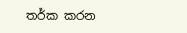තර්ක කරන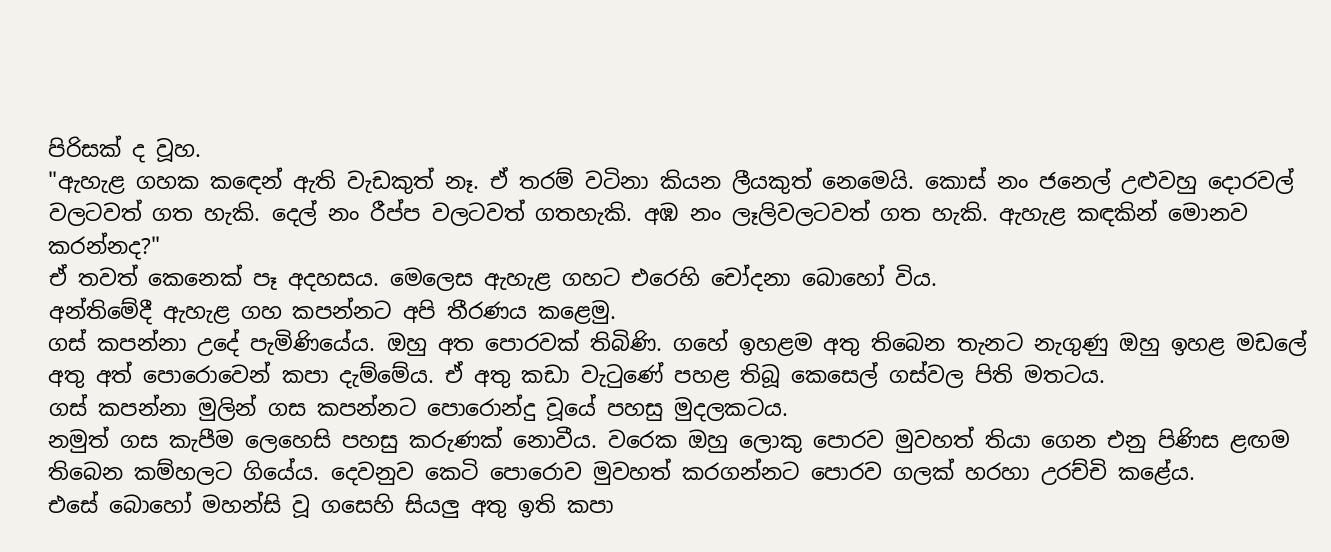පිරිසක්‌ ද වූහ.
"ඇහැළ ගහක කඳෙන් ඇති වැඩකුත් නෑ. ඒ තරම් වටිනා කියන ලීයකුත් නෙමෙයි. කොස්‌ නං ජනෙල් උළුවහු දොරවල් වලටවත් ගත හැකි. දෙල් නං රීප්ප වලටවත් ගතහැකි. අඹ නං ලෑලිවලටවත් ගත හැකි. ඇහැළ කඳකින් මොනව කරන්නද?"
ඒ තවත් කෙනෙක්‌ පෑ අදහසය. මෙලෙස ඇහැළ ගහට එරෙහි චෝදනා බොහෝ විය.
අන්තිමේදී ඇහැළ ගහ කපන්නට අපි තීරණය කළෙමු.
ගස්‌ කපන්නා උදේ පැමිණියේය. ඔහු අත පොරවක්‌ තිබිණි. ගහේ ඉහළම අතු තිබෙන තැනට නැගුණු ඔහු ඉහළ මඩලේ අතු අත් පොරොවෙන් කපා දැම්මේය. ඒ අතු කඩා වැටුණේ පහළ තිබූ කෙසෙල් ගස්‌වල පිති මතටය.
ගස්‌ කපන්නා මුලින් ගස කපන්නට පොරොන්දු වූයේ පහසු මුදලකටය.
නමුත් ගස කැපීම ලෙහෙසි පහසු කරුණක්‌ නොවීය. වරෙක ඔහු ලොකු පොරව මුවහත් තියා ගෙන එනු පිණිස ළඟම තිබෙන කම්හලට ගියේය. දෙවනුව කෙටි පොරොව මුවහත් කරගන්නට පොරව ගලක්‌ හරහා උරච්චි කළේය.
එසේ බොහෝ මහන්සි වූ ගසෙහි සියලු අතු ඉති කපා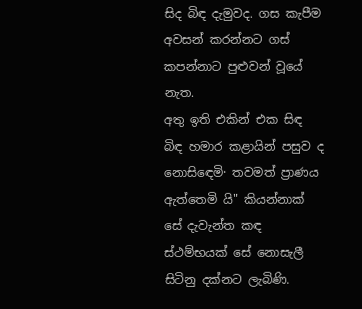සිද බිඳ දැමුවද. ගස කැපීම අවසන් කරන්නට ගස්‌ කපන්නාට පුළුවන් වූයේ නැත.
අතු ඉති එකින් එක සිඳ බිඳ හමාර කළායින් පසුව ද නොසිඳෙමි· තවමත් ප්‍රාණය ඇත්තෙමි යි" කියන්නාක්‌ සේ දැවැන්ත කඳ ස්‌ථම්භයක්‌ සේ නොසැලී සිටිනු දක්‌නට ලැබිණි.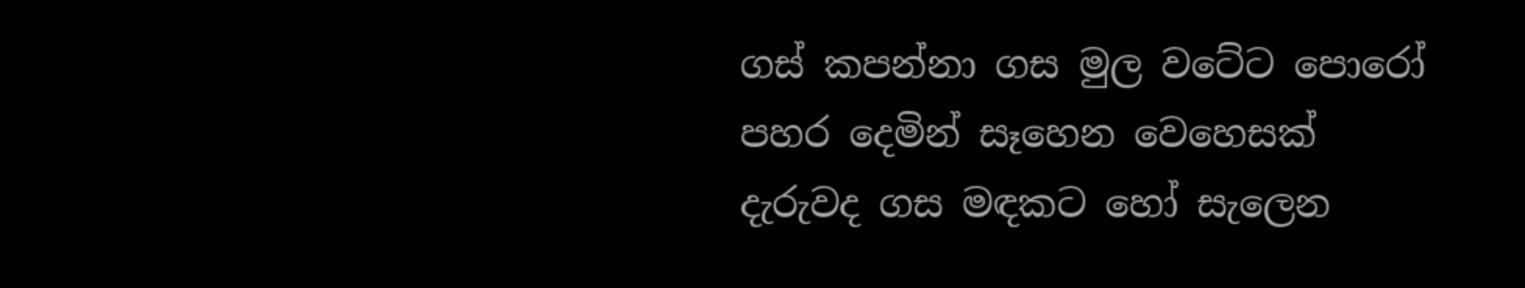ගස්‌ කපන්නා ගස මුල වටේට පොරෝ පහර දෙමින් සෑහෙන වෙහෙසක්‌ දැරුවද ගස මඳකට හෝ සැලෙන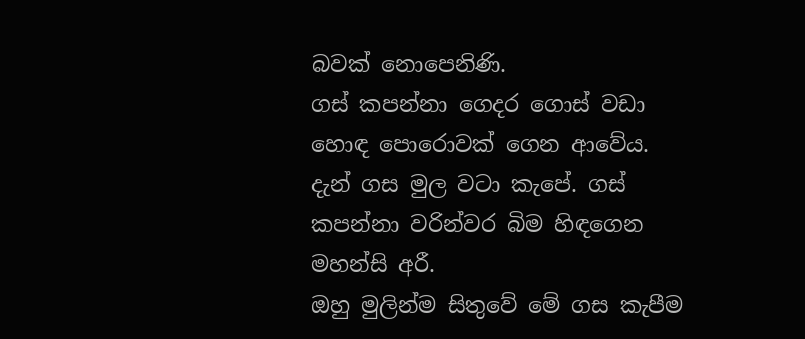බවක්‌ නොපෙනිණි.
ගස්‌ කපන්නා ගෙදර ගොස්‌ වඩා හොඳ පොරොවක්‌ ගෙන ආවේය. දැන් ගස මුල වටා කැපේ. ගස්‌ කපන්නා වරින්වර බිම හිඳගෙන මහන්සි අරී.
ඔහු මුලින්ම සිතුවේ මේ ගස කැපීම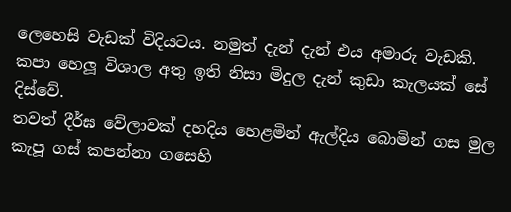ලෙහෙසි වැඩක්‌ විදියටය. නමුත් දැන් දැන් එය අමාරු වැඩකි.
කපා හෙලූ විශාල අතු ඉති නිසා මිදුල දැන් කුඩා කැලයක්‌ සේ දිස්‌වේ.
තවත් දීර්ඝ වේලාවක්‌ දහදිය හෙළමින් ඇල්දිය බොමින් ගස මුල කැපූ ගස්‌ කපන්නා ගසෙහි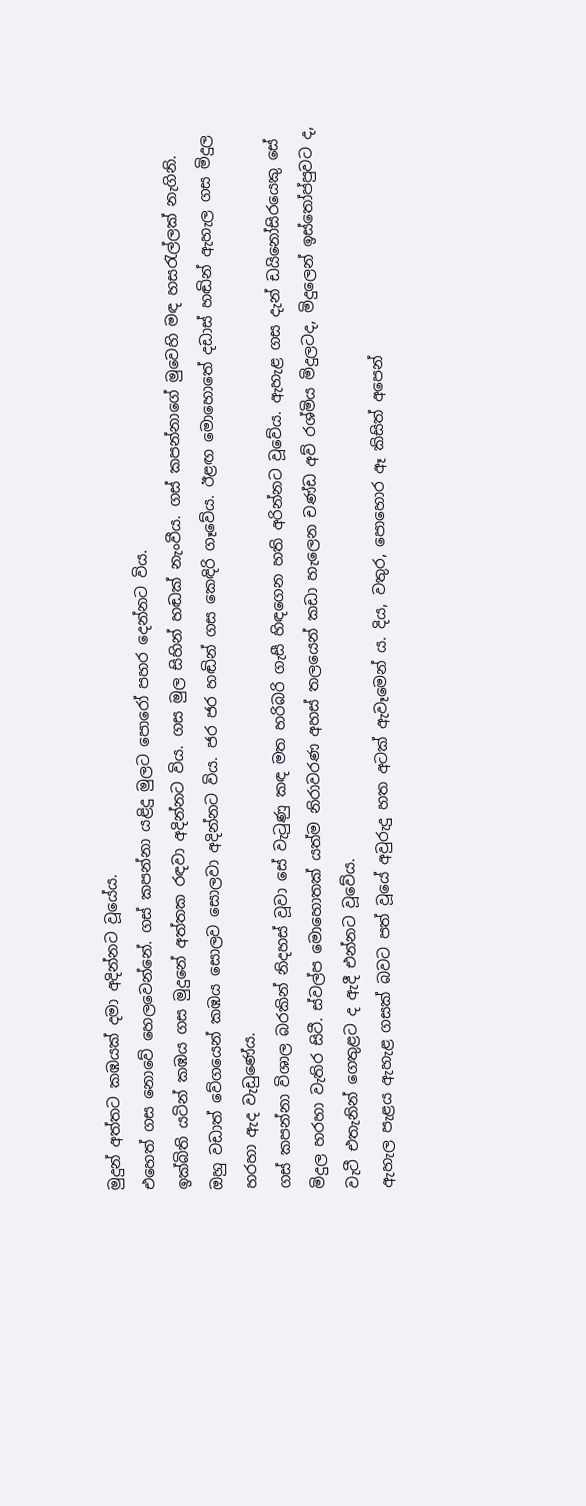මුදුන් අත්තට කඹයක්‌ දමා අදින්නට වූයේය.
එහෙත් ගස නොවේ හෙලවෙන්නේ. ගස්‌ කපන්නා යළිදු මුලට පොරෝ පහර දෙන්නට විය.
ඉක්‌බිති යටින් කඹය ගස මුදුනේ අත්තක රඳවා අදින්නට විය. ගස මුල සිහින් හඬක්‌ නැංවීය. ගස්‌ කපන්නාගේ මුවෙහි මඳ හසරැල්ලක්‌ නැගිනි.
ඔහු වඩාත් වේගයෙන් කඹය සොලව සොලවා අදින්නට විය. ජර ජර හඬින් ගස කෙඳිරි ගෑවේය. ඊළඟ මොහොතේ දඩාස්‌ හඬින් ඇහැල ගස මිදුල හරහා ඇද වැඩුණේය.
ගස්‌ කපන්නා විශාල බරකින් නිදහස්‌ වූවා සේ වැටුණු කඳ මත හරිබරි ගැසී හිඳගෙන හති අරින්නට වූවේය. ඇහැළ ගස දැන් ඩයිනෝසිරයෙකු සේ මිදුල හරහා වැතිර සිටී. ස්‌වල්ප මොහොතක්‌ යත්ම නිරාවරණ අහස්‌ තලයෙන් කඩා හැලෙන චණ්‌ඩ අව් රශ්මිය මිදුලටද, මිදුලෙන් ඉස්‌තෝප්පුවට ද, වැටී එතැනින් ගෙතුළට ද ඇදී එන්නට වූවේය.
ඇහැල පැළය ඇහැළ ගසක්‌ බවට පත් වූයේ අවුරුදු හත අටක්‌ ඇවෑමෙන් ය. දිය, වතුර, පොහොර ඈ කිසිත් අපෙන්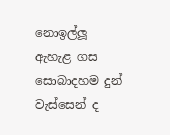නොඉල්ලූ ඇහැළ ගස සොබාදහම දුන් වැස්‌සෙන් ද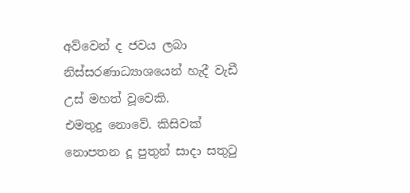අව්වෙන් ද ජවය ලබා නිස්‌සරණාධ්‍යාශයෙන් හැදී වැඩී උස්‌ මහත් වූවෙකි.
එමතුදු නොවේ. කිසිවක්‌ නොපතන දූ පුතුන් සාදා සතුටු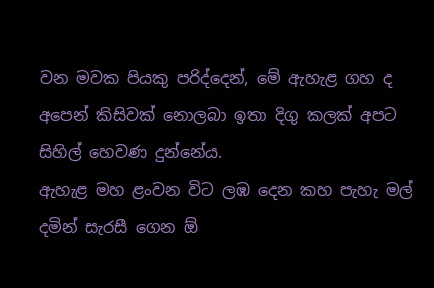වන මවක පියකු පරිද්දෙන්, මේ ඇහැළ ගහ ද අපෙන් කිසිවක්‌ නොලබා ඉතා දිගු කලක්‌ අපට සිහිල් හෙවණ දුන්නේය.
ඇහැළ මහ ළංවන විට ලඹ දෙන කහ පැහැ මල් දමින් සැරසී ගෙන ඕ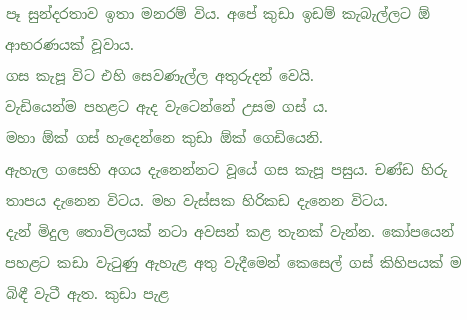පෑ සුන්දරතාව ඉතා මනරම් විය. අපේ කුඩා ඉඩම් කැබැල්ලට ඕ ආභරණයක්‌ වූවාය.
ගස කැපූ විට එහි සෙවණැල්ල අතුරුදන් වෙයි.
වැඩියෙන්ම පහළට ඇද වැටෙන්නේ උසම ගස්‌ ය.
මහා ඕක්‌ ගස්‌ හැදෙන්නෙ කුඩා ඕක්‌ ගෙඩියෙනි.
ඇහැල ගසෙහි අගය දැනෙන්නට වූයේ ගස කැපූ පසුය. චණ්‌ඩ හිරු තාපය දැනෙන විටය. මහ වැස්‌සක හිරිකඩ දැනෙන විටය.
දැන් මිදුල තොවිලයක්‌ නටා අවසන් කළ තැනක්‌ වැන්න. කෝපයෙන් පහළට කඩා වැටුණු ඇහැළ අතු වැදීමෙන් කෙසෙල් ගස්‌ කිහිපයක්‌ ම බිඳී වැටී ඇත. කුඩා පැළ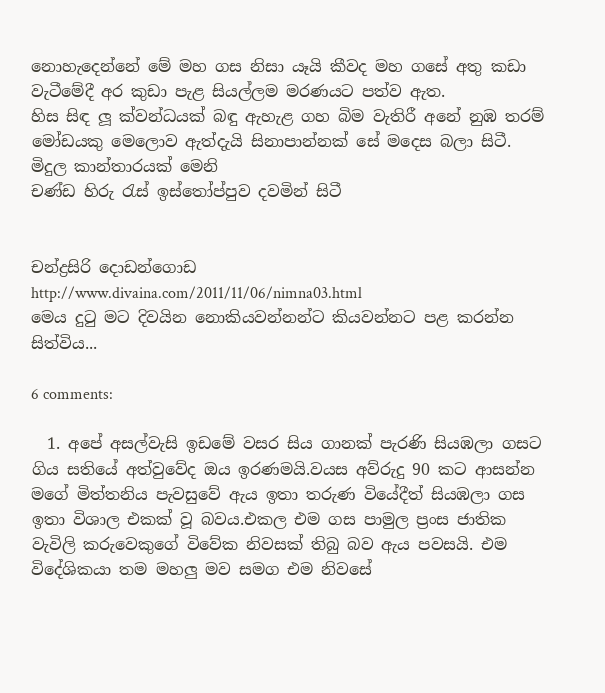නොහැදෙන්නේ මේ මහ ගස නිසා යෑයි කීවද මහ ගසේ අතු කඩා වැටීමේදී අර කුඩා පැළ සියල්ලම මරණයට පත්ව ඇත.
හිස සිඳ ලූ ක්‌වන්ධයක්‌ බඳු ඇහැළ ගහ බිම වැතිරී අනේ නුඹ තරම් මෝඩයකු මෙලොව ඇත්දැයි සිනාපාන්නක්‌ සේ මදෙස බලා සිටී.
මිදුල කාන්තාරයක්‌ මෙනි
චණ්‌ඩ හිරු රැස්‌ ඉස්‌තෝප්පුව දවමින් සිටී


චන්ද්‍රසිරි දොඩන්ගොඩ
http://www.divaina.com/2011/11/06/nimna03.html
මෙය දුටු මට දිවයින නොකියවන්නන්ට කියවන්නට පළ කරන්න සිත්විය...

6 comments:

  1. අපේ අසල්වැසි ඉඩමේ වසර සිය ගානක් පැරණි සියඹලා ගසට ගිය සතියේ අත්වුවේද ඔය ඉරණමයි.වයස අව්රුදු 90 කට ආසන්න මගේ මිත්තනිය පැවසුවේ ඇය ඉතා තරුණ වියේදීත් සියඹලා ගස ඉතා විශාල එකක් වූ බවය.එකල එම ගස පාමුල ප්‍රංස ජාතික වැවිලි කරුවෙකුගේ විවේක නිවසක් තිබු බව ඇය පවසයි. එම විදේශිකයා තම මහලු මව සමග එම නිවසේ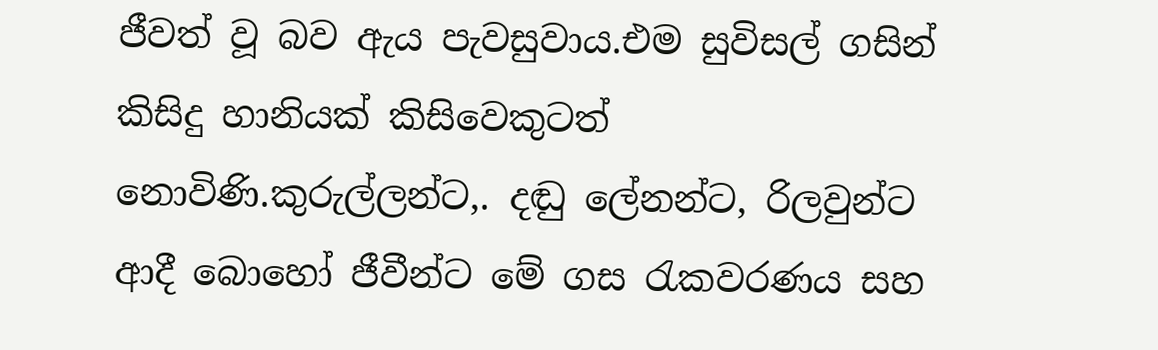ජීවත් වූ බව ඇය පැවසුවාය.එම සුවිසල් ගසින් කිසිදු හානියක් කිසිවෙකුටත් නොවිණි.කුරුල්ලන්ට,. දඬු ලේනන්ට, රිලවුන්ට ආදී බොහෝ ජීවීන්ට මේ ගස රැකවරණය සහ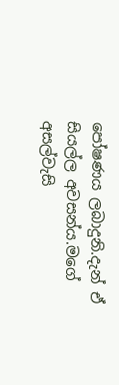පෝෂණය ලබාදුනි.දැන් ඒ සියල්ල අවසන්ය.මගේ අසල්වැසි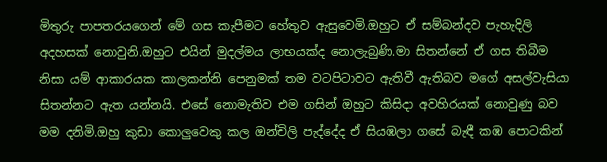මිතුරු පාපතරයගෙන් මේ ගස කැපීමට හේතුව ඇසුවෙමි.ඔහුට ඒ සම්බන්දව පැහැදිලි අදහසක් නොවුනි.ඔහුට එයින් මුදල්මය ලාභයක්ද නොලැබුණි.මා සිතන්නේ ඒ ගස තිබීම නිසා යම් ආකාරයක කාලකන්නි පෙනුමක් තම වටපිටාවට ඇතිවී ඇතිබව මගේ අසල්වැසියා සිතන්නට ඇත යන්නයි. එසේ නොමැතිව එම ගසින් ඔහුට කිසිදා අවහිරයක් නොවුණු බව මම දනිමි.ඔහු කුඩා කොලුවෙකු කල ඔන්චිලි පැද්දේද ඒ සියඹලා ගසේ බැඳී කඹ පොටකින්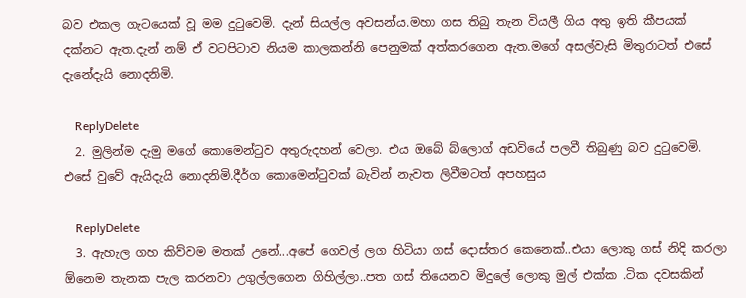බව එකල ගැටයෙක් වූ මම දුටුවෙමි. දැන් සියල්ල අවසන්ය.මහා ගස තිබු තැන වියලී ගිය අතු ඉති කීපයක් දක්නට ඇත.දැන් නම් ඒ වටපිටාව නියම කාලකන්නි පෙනුමක් අත්කරගෙන ඇත.මගේ අසල්වැසි මිතුරාටත් එසේ දැනේදැයි නොදනිමි.

    ReplyDelete
  2. මුලින්ම දැමු මගේ කොමෙන්ටුව අතුරුදහන් වෙලා. එය ඔබේ බ්ලොග් අඩවියේ පලවී තිබුණු බව දුටුවෙමි. එසේ වුවේ ඇයිදැයි නොදනිමි.දීර්ග කොමෙන්ටුවක් බැවින් නැවත ලිවීමටත් අපහසුය

    ReplyDelete
  3. ඇහැල ගහ කිව්වම මතක් උනේ...අපේ ගෙවල් ලග හිටියා ගස් දොස්තර කෙනෙක්..එයා ලොකු ගස් නිදි කරලා ඕනෙම තැනක පැල කරනවා උගුල්ලගෙන ගිහිල්ලා..පත ගස් තියෙනව මිදුලේ ලොකු මුල් එක්ක .ටික දවසකින්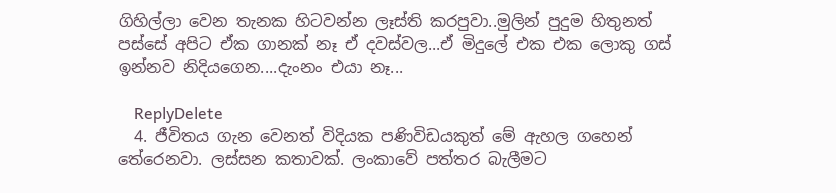ගිහිල්ලා වෙන තැනක හිටවන්න ලෑස්ති කරපුවා..මුලින් පුදුම හිතුනත් පස්සේ අපිට ඒක ගානක් නෑ ඒ දවස්වල...ඒ මිදුලේ එක එක ලොකු ගස් ඉන්නව නිදියගෙන....දැංනං එයා නෑ...

    ReplyDelete
  4. ජීවිතය ගැන වෙනත් විදියක පණිවිඩයකුත් මේ ඇහල ගහෙන් තේරෙනවා. ලස්සන කතාවක්. ලංකාවේ පත්තර බැලීමට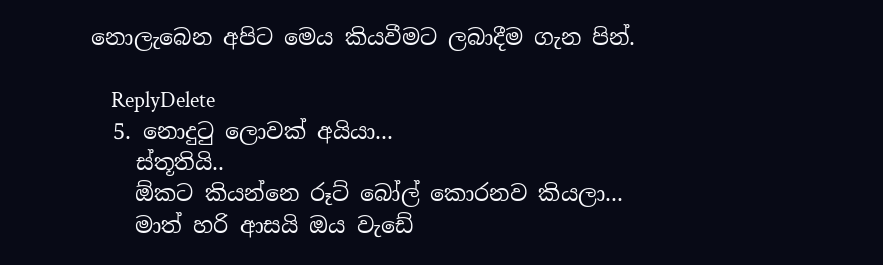නොලැබෙන අපිට මෙය කියවීමට ලබාදීම ගැන පින්.

    ReplyDelete
  5. නොදුටු ලොවක් අයියා...
    ස්තූතියි..
    ඕකට කියන්නෙ රූට් බෝල් කොරනව කියලා...
    මාත් හරි ආසයි ඔය වැඩේ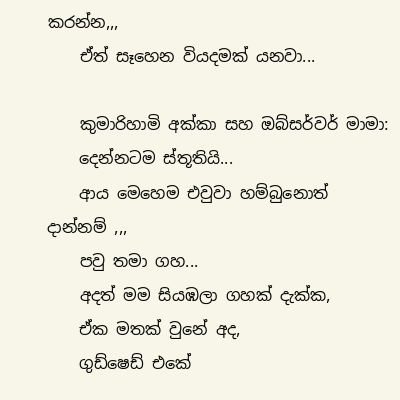කරන්න,,,
    ඒත් සෑහෙන වියදමක් යනවා...

    කුමාරිහාමි අක්කා සහ ඔබ්සර්වර් මාමා:
    දෙන්නටම ස්තූතියි...
    ආය මෙහෙම එවුවා හම්බුනොත් දාන්නම් ,,,
    පවු තමා ගහ...
    අදත් මම සියඹලා ගහක් දැක්ක,
    ඒක මතක් වුනේ අද,
    ගුඩ්ෂෙඩ් එකේ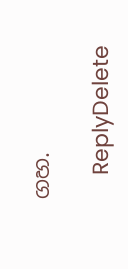ගහ.

    ReplyDelete